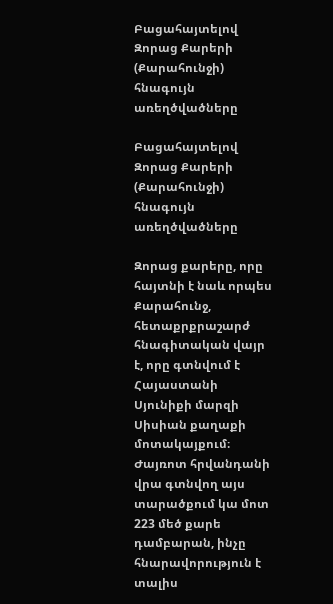Բացահայտելով Զորաց Քարերի (Քարահունջի) հնագույն առեղծվածները

Բացահայտելով Զորաց Քարերի (Քարահունջի) հնագույն առեղծվածները

Զորաց քարերը, որը հայտնի է նաև որպես Քարահունջ, հետաքրքրաշարժ հնագիտական վայր է, որը գտնվում է Հայաստանի Սյունիքի մարզի Սիսիան քաղաքի մոտակայքում։ Ժայռոտ հրվանդանի վրա գտնվող այս տարածքում կա մոտ 223 մեծ քարե դամբարան, ինչը հնարավորություն է տալիս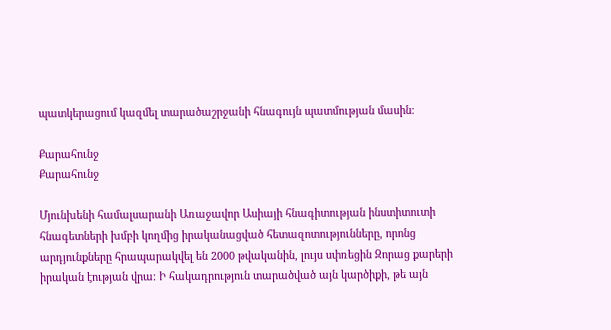պատկերացում կազմել տարածաշրջանի հնագույն պատմության մասին։

Քարահունջ
Քարահունջ

Մյունխենի համալսարանի Առաջավոր Ասիայի հնագիտության ինստիտուտի հնագետների խմբի կողմից իրականացված հետազոտությունները, որոնց արդյունքները հրապարակվել են 2000 թվականին, լույս սփռեցին Զորաց քարերի իրական էության վրա։ Ի հակադրություն տարածված այն կարծիքի, թե այն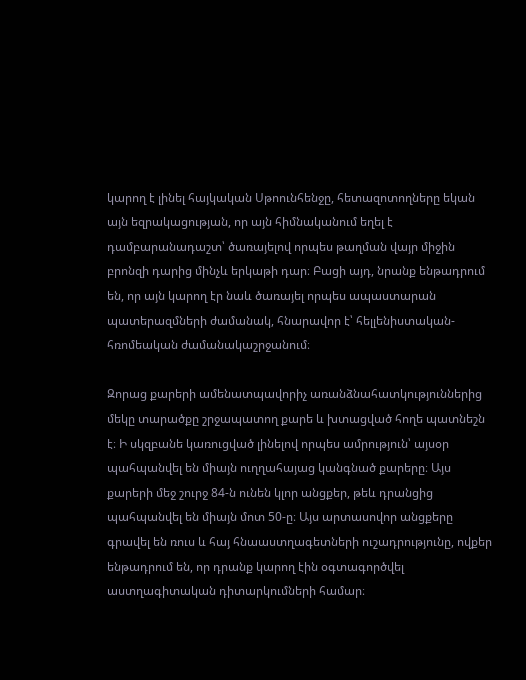կարող է լինել հայկական Սթոունհենջը, հետազոտողները եկան այն եզրակացության, որ այն հիմնականում եղել է դամբարանադաշտ՝ ծառայելով որպես թաղման վայր միջին բրոնզի դարից մինչև երկաթի դար։ Բացի այդ, նրանք ենթադրում են, որ այն կարող էր նաև ծառայել որպես ապաստարան պատերազմների ժամանակ, հնարավոր է՝ հելլենիստական-հռոմեական ժամանակաշրջանում։

Զորաց քարերի ամենատպավորիչ առանձնահատկություններից մեկը տարածքը շրջապատող քարե և խտացված հողե պատնեշն է։ Ի սկզբանե կառուցված լինելով որպես ամրություն՝ այսօր պահպանվել են միայն ուղղահայաց կանգնած քարերը։ Այս քարերի մեջ շուրջ 84-ն ունեն կլոր անցքեր, թեև դրանցից պահպանվել են միայն մոտ 50-ը։ Այս արտասովոր անցքերը գրավել են ռուս և հայ հնաաստղագետների ուշադրությունը, ովքեր ենթադրում են, որ դրանք կարող էին օգտագործվել աստղագիտական դիտարկումների համար։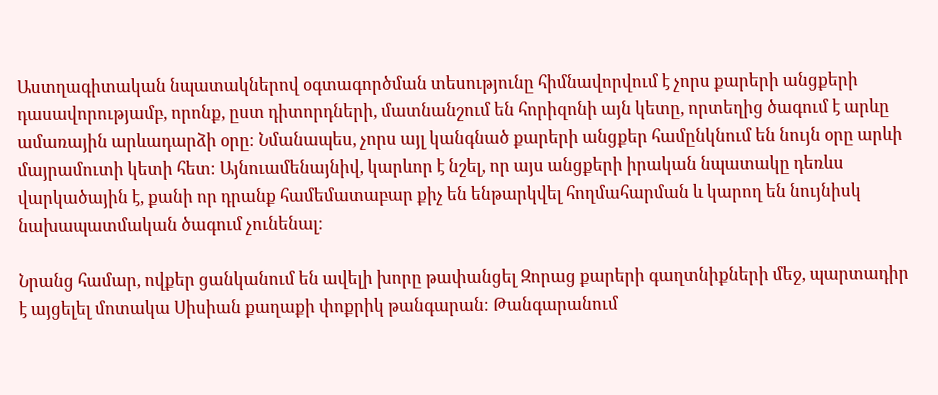Աստղագիտական նպատակներով օգտագործման տեսությունը հիմնավորվում է չորս քարերի անցքերի դասավորությամբ, որոնք, ըստ դիտորդների, մատնանշում են հորիզոնի այն կետը, որտեղից ծագում է արևը ամառային արևադարձի օրը։ Նմանապես, չորս այլ կանգնած քարերի անցքեր համընկնում են նույն օրը արևի մայրամուտի կետի հետ։ Այնուամենայնիվ, կարևոր է նշել, որ այս անցքերի իրական նպատակը դեռևս վարկածային է, քանի որ դրանք համեմատաբար քիչ են ենթարկվել հողմահարման և կարող են նույնիսկ նախապատմական ծագում չունենալ։

Նրանց համար, ովքեր ցանկանում են ավելի խորը թափանցել Զորաց քարերի գաղտնիքների մեջ, պարտադիր է այցելել մոտակա Սիսիան քաղաքի փոքրիկ թանգարան։ Թանգարանում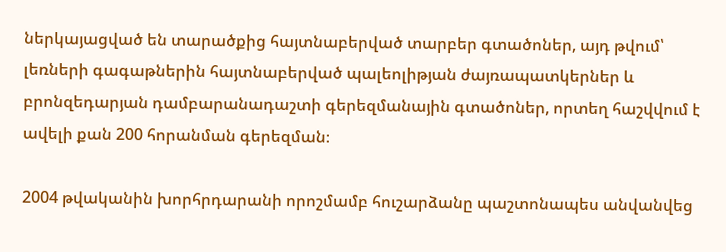ներկայացված են տարածքից հայտնաբերված տարբեր գտածոներ, այդ թվում՝ լեռների գագաթներին հայտնաբերված պալեոլիթյան ժայռապատկերներ և բրոնզեդարյան դամբարանադաշտի գերեզմանային գտածոներ, որտեղ հաշվվում է ավելի քան 200 հորանման գերեզման։

2004 թվականին խորհրդարանի որոշմամբ հուշարձանը պաշտոնապես անվանվեց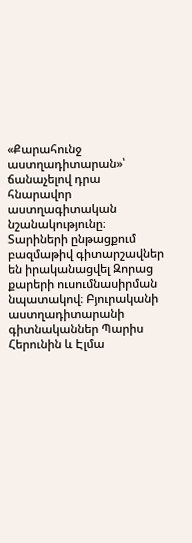«Քարահունջ աստղադիտարան»՝ ճանաչելով դրա հնարավոր աստղագիտական նշանակությունը։ Տարիների ընթացքում բազմաթիվ գիտարշավներ են իրականացվել Զորաց քարերի ուսումնասիրման նպատակով։ Բյուրականի աստղադիտարանի գիտնականներ Պարիս Հերունին և Էլմա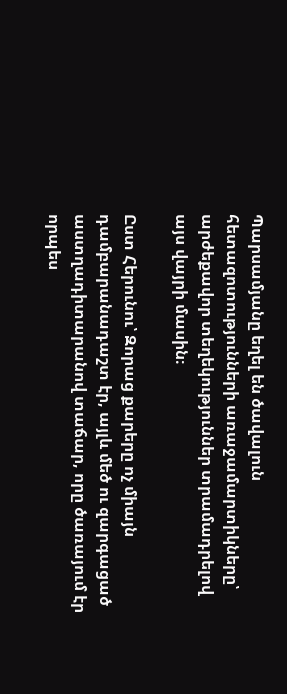Պարսամյանը եղել են ծավալուն հետազոտությունների առաջամարտիկները՝ արժեքավոր տեղեկություններ տրամադրելով այս վայրի մասին։

Ըստ Հերունու՝ Զորաց քարերը ոչ միայն դամբարանադաշտ էր, այլև մեծ ու զարգացած աստղադիտարանով տաճար, որը ծառայում էր որպես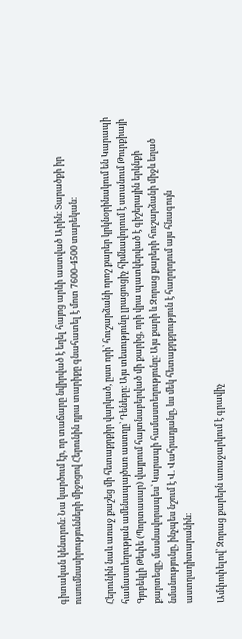գիտական կենտրոն։ Նա կարծում էր, որ տաճարը նվիրված է եղել հայոց արևի աստված Արին։ Տարածքի իր ուսումնասիրությունների միջոցով Հերունին դրա տարիքը գնահատել է մոտ 7600-4500 տարեկան։

Հերունին նաև առաջ քաշեց մի հետաքրքիր վարկած, ըստ որի՝ հուշարձանի որոշ քարեր կրկնօրինակում են Կարապի համաստեղության ամենապայծառ աստղը՝ Դենեբը։ Այս տեսությունը լրացուցիչ հիմնավորում է ստանում Թուրքիայի Գյոբեկլի Թեփե (Պորտասար) վայրում հայտնաբերված մի քարից, որի վրա պատկերված է գիշերային երկնքի քարտեզը, մասնավորապես՝ Կարապի համաստեղությունը։ Այս քարի և Զորաց քարերի հուշարձանի միջև եղած նմանությունը, ինչպես նշում է Վ. Վահրադյանը, ևս մեկ հետաքրքրություն է հաղորդում այս հնագույն աստղադիտարանին։

Ամփոփելով՝ Զորաց քարերն առաջարկում է գրավիչ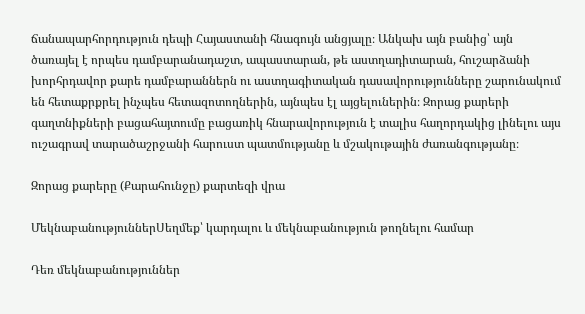ճանապարհորդություն դեպի Հայաստանի հնագույն անցյալը։ Անկախ այն բանից՝ այն ծառայել է որպես դամբարանադաշտ, ապաստարան, թե աստղադիտարան, հուշարձանի խորհրդավոր քարե դամբարաններն ու աստղագիտական դասավորությունները շարունակում են հետաքրքրել ինչպես հետազոտողներին, այնպես էլ այցելուներին։ Զորաց քարերի գաղտնիքների բացահայտումը բացառիկ հնարավորություն է տալիս հաղորդակից լինելու այս ուշագրավ տարածաշրջանի հարուստ պատմությանը և մշակութային ժառանգությանը։

Զորաց քարերը (Քարահունջը) քարտեզի վրա

ՄեկնաբանություններՍեղմեք՝ կարդալու և մեկնաբանություն թողնելու համար

Դեռ մեկնաբանություններ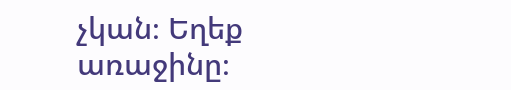չկան։ Եղեք առաջինը։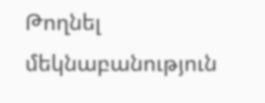Թողնել մեկնաբանություն